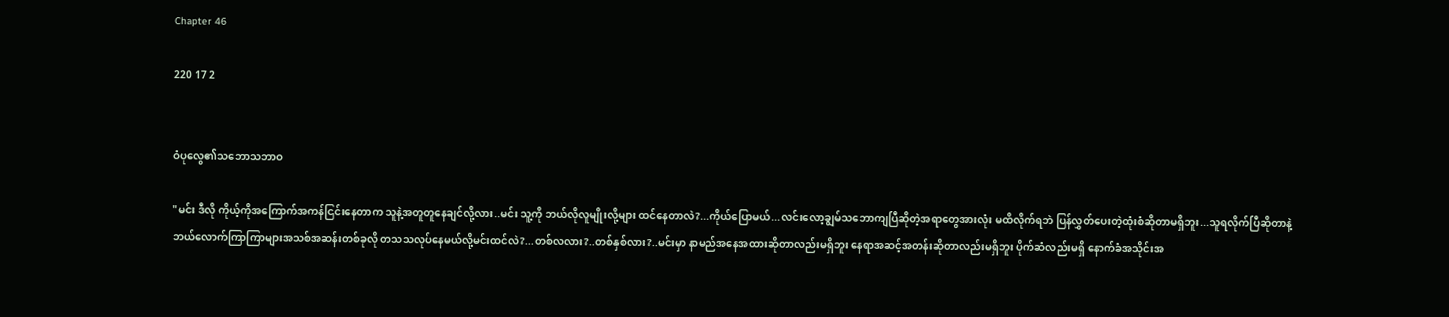Chapter 46

220 17 2


ဝံပုလွေ၏သဘောသဘာဝ

"မင်း ဒီလို ကိုယ့်ကိုအကြောက်အကန်ငြင်းနေတာက သူနဲ့အတူတူနေချင်လို့လား..မင်း သူ့ကို ဘယ်လိုလူမျိုးလို့များ ထင်နေတာလဲ?...ကိုယ်ပြောမယ်...လင်းလော့ချွမ်သဘောကျပြီဆိုတဲ့အရာတွေအားလုံး မထိလိုက်ရဘဲ ပြန်လွှတ်ပေးတဲ့ထုံးစံဆိုတာမရှိဘူး...သူရလိုက်ပြီဆိုတာနဲ့ ဘယ်လောက်ကြာကြာများအသစ်အဆန်းတစ်ခုလို တသသလုပ်နေမယ်လို့မင်းထင်လဲ?...တစ်လလား?..တစ်နှစ်လား?..မင်းမှာ နာမည်အနေအထားဆိုတာလည်းမရှိဘူး နေရာအဆင့်အတန်းဆိုတာလည်းမရှိဘူး ပိုက်ဆံလည်းမရှိ နောက်ခံအသိုင်းအ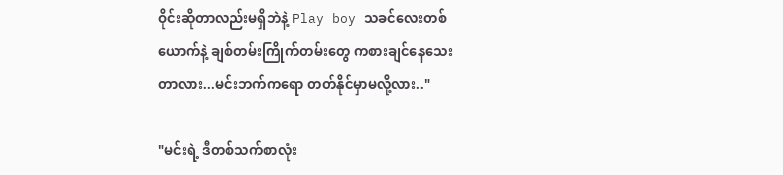ဝိုင်းဆိုတာလည်းမရှိဘဲနဲ့ Play boy သခင်လေးတစ်ယောက်နဲ့ ချစ်တမ်းကြိုက်တမ်းတွေ ကစားချင်နေသေးတာလား...မင်းဘက်ကရော တတ်နိုင်မှာမလို့လား.."

"မင်းရဲ့ ဒီတစ်သက်စာလုံး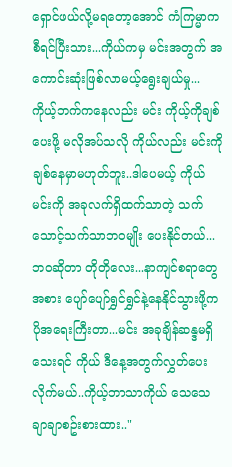ရှောင်ဖယ်လို့မရတော့အောင် ကံကြမ္မာကစီရင်ပြီးသား...ကိုယ်ကမှ မင်းအတွက် အကောင်းဆုံးဖြစ်လာမယ့်ရွေးချယ်မှု... ကိုယ့်ဘက်ကနေလည်း မင်း ကိုယ့်ကိုချစ်ပေးဖို့ မလိုအပ်သလို ကိုယ်လည်း မင်းကို ချစ်နေမှာမဟုတ်ဘူး..ဒါပေမယ့် ကိုယ် မင်းကို အခုလက်ရှိထက်သာတဲ့ သက်သောင့်သက်သာဘဝမျိုး ပေးနိုင်တယ်...ဘဝဆိုတာ တိုတိုလေး...နာကျင်စရာတွေအစား ပျော်ပျော်ရွှင်ရွှင်နဲ့နေနိုင်သွားဖို့က ပိုအရေးကြီးတာ...မင်း အခုချိန်ဆန္ဒမရှိသေးရင် ကိုယ် ဒီနေ့အတွက်လွှတ်ပေးလိုက်မယ်..ကိုယ့်ဘာသာကိုယ် သေသေချာချာစဥ်းစားထား.."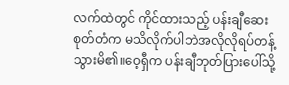လက်ထဲတွင် ကိုင်ထားသည့် ပန်းချီဆေးစုတ်တံက မသိလိုက်ပါဘဲအလိုလိုရပ်တန့်သွားမိ၏။ဝေ့ရှီက ပန်းချီဘုတ်ပြားပေါ်သို့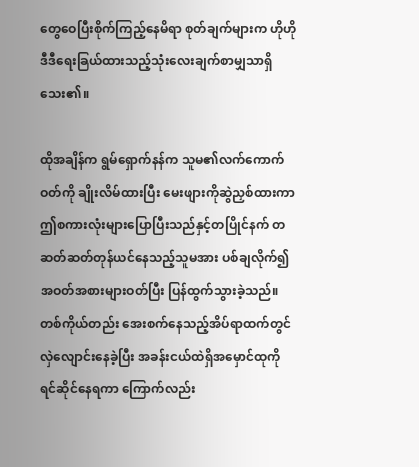တွေဝေပြီးစိုက်ကြည့်နေမိရာ စုတ်ချက်များက ဟိုဟိုဒီဒီရေးခြယ်ထားသည့်သုံးလေးချက်စာမျှသာရှိသေး၏။

ထိုအချိန်က ရွမ်ရှောက်နန်က သူမ၏လက်ကောက်ဝတ်ကို ချိုးလိမ်ထားပြီး မေးဖျားကိုဆွဲညှစ်ထားကာ ဤစကားလုံးများပြောပြီးသည်နှင့်တပြိုင်နက် တဆတ်ဆတ်တုန်ယင်နေသည့်သူမအား ပစ်ချလိုက်၍ အဝတ်အစားများဝတ်ပြီး ပြန်ထွက်သွားခဲ့သည်။တစ်ကိုယ်တည်း အေးစက်နေသည့်အိပ်ရာထက်တွင် လှဲလျောင်းနေခဲ့ပြီး အခန်းငယ်ထဲရှိအမှောင်ထုကို ရင်ဆိုင်နေရကာ ကြောက်လည်း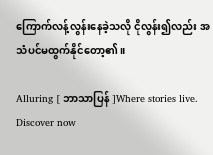ကြောက်လန့်လွန်းနေခဲ့သလို ငိုလွန်း၍လည်း အသံပင်မထွက်နိုင်တော့၏။

Alluring [ ဘာသာပြန် ]Where stories live. Discover now